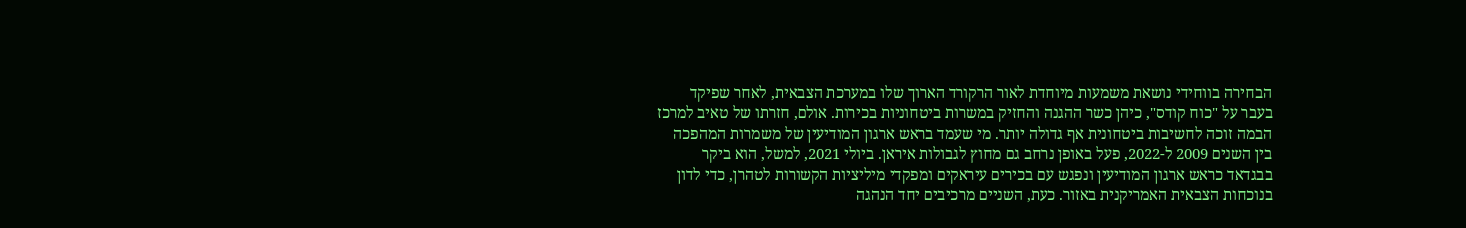הבחירה בווחידי נושאת משמעות מיוחדת לאור הרקורד הארוך שלו במערכת הצבאית, לאחר שפיקד בעבר על "כוח קודס", כיהן כשר ההגנה והחזיק במשרות ביטחוניות בכירות. אולם, חזרתו של טאיב למרכז הבמה זוכה לחשיבות ביטחונית אף גדולה יותר. מי שעמד בראש ארגון המודיעין של משמרות המהפכה בין השנים 2009 ל-2022, פעל באופן נרחב גם מחוץ לגבולות איראן. ביולי 2021, למשל, הוא ביקר בבגדאד כראש ארגון המודיעין ונפגש עם בכירים עיראקים ומפקדי מיליציות הקשורות לטהרן, כדי לדון בנוכחות הצבאית האמריקנית באזור. כעת, השניים מרכיבים יחד הנהגה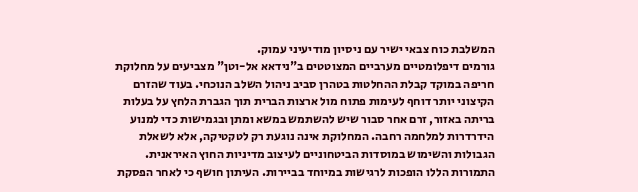המשלבת כוח צבאי ישיר עם ניסיון מודיעיני עמוק.
גורמים דיפלומטיים מערביים המצוטטים ב"נידאא אל-וטן" מצביעים על מחלוקת חריפה במוקד קבלת ההחלטות בטהרן סביב ניהול השלב הנוכחי. בעוד שהזרם הקיצוני יותר דוחף לעימות פתוח מול ארצות הברית תוך הגברת הלחץ על בעלות בריתה באזור, זרם אחר סבור שיש להשתמש במשא ומתן ובגמישות כדי למנוע הידרדרות למלחמה רחבה. המחלוקת אינה נוגעת רק לטקטיקה, אלא לשאלת הגבולות והשימוש במוסדות הביטחוניים לעיצוב מדיניות החוץ האיראנית.
התמורות הללו הופכות לרגישות במיוחד בביירות. העיתון חושף כי לאחר הפסקת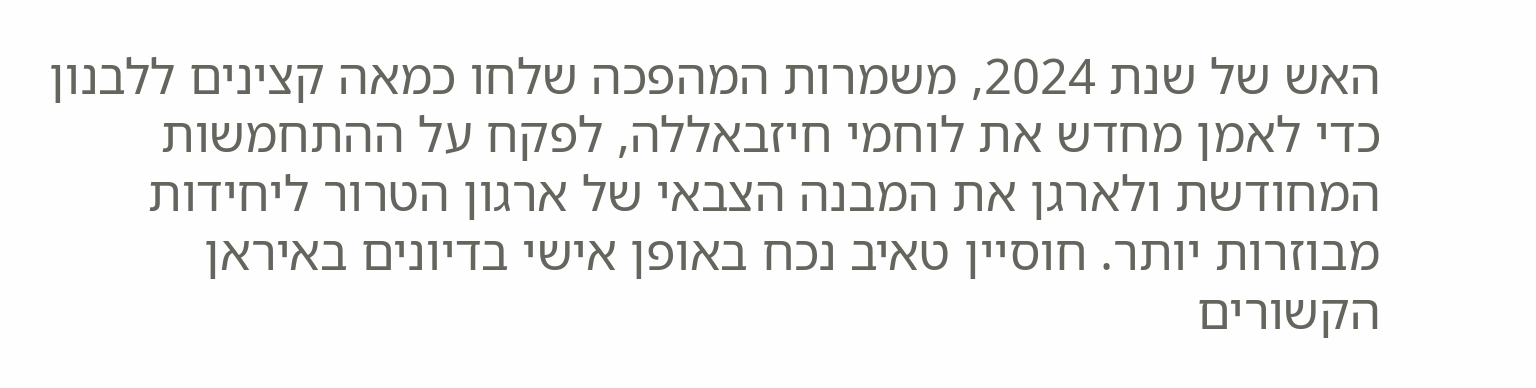האש של שנת 2024, משמרות המהפכה שלחו כמאה קצינים ללבנון כדי לאמן מחדש את לוחמי חיזבאללה, לפקח על ההתחמשות המחודשת ולארגן את המבנה הצבאי של ארגון הטרור ליחידות מבוזרות יותר. חוסיין טאיב נכח באופן אישי בדיונים באיראן הקשורים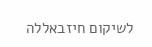לשיקום חיזבאללה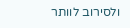ולסירוב לוותר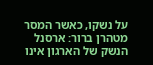על נשקו, כאשר המסר מטהרן ברור: ארסנל הנשק של הארגון אינו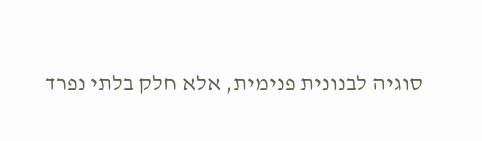סוגיה לבנונית פנימית, אלא חלק בלתי נפרד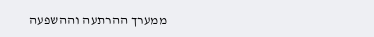ממערך ההרתעה וההשפעה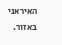האיראני באזור.